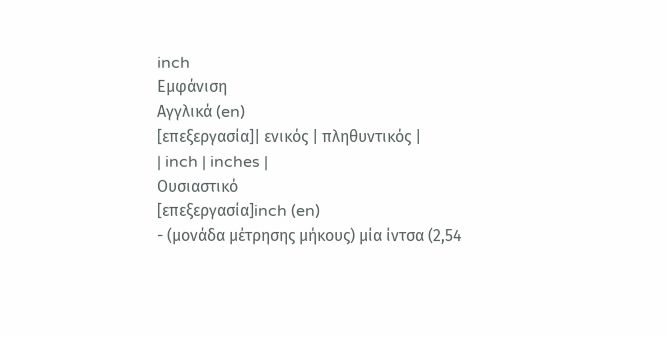inch
Εμφάνιση
Αγγλικά (en)
[επεξεργασία]| ενικός | πληθυντικός |
| inch | inches |
Ουσιαστικό
[επεξεργασία]inch (en)
- (μονάδα μέτρησης μήκους) μία ίντσα (2,54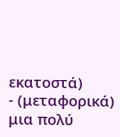εκατοστά)
- (μεταφορικά) μια πολύ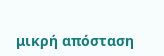μικρή απόσταση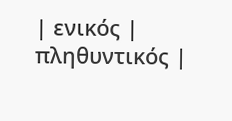| ενικός | πληθυντικός |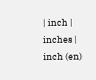| inch | inches |
inch (en)